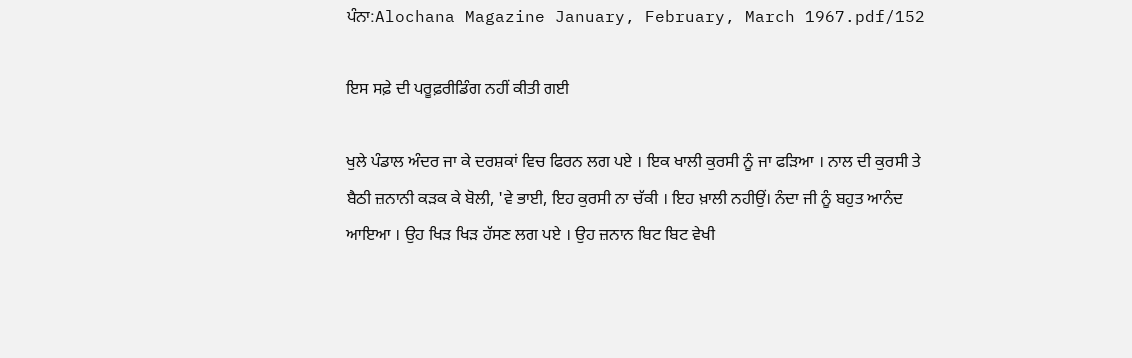ਪੰਨਾ:Alochana Magazine January, February, March 1967.pdf/152

ਇਸ ਸਫ਼ੇ ਦੀ ਪਰੂਫ਼ਰੀਡਿੰਗ ਨਹੀਂ ਕੀਤੀ ਗਈ

ਖੁਲੇ ਪੰਡਾਲ ਅੰਦਰ ਜਾ ਕੇ ਦਰਸ਼ਕਾਂ ਵਿਚ ਫਿਰਨ ਲਗ ਪਏ । ਇਕ ਖਾਲੀ ਕੁਰਸੀ ਨੂੰ ਜਾ ਫੜਿਆ । ਨਾਲ ਦੀ ਕੁਰਸੀ ਤੇ ਬੈਠੀ ਜ਼ਨਾਨੀ ਕੜਕ ਕੇ ਬੋਲੀ, 'ਵੇ ਭਾਈ, ਇਹ ਕੁਰਸੀ ਨਾ ਚੱਕੀ । ਇਹ ਖ਼ਾਲੀ ਨਹੀਉਂ। ਨੰਦਾ ਜੀ ਨੂੰ ਬਹੁਤ ਆਨੰਦ ਆਇਆ । ਉਹ ਖਿੜ ਖਿੜ ਹੱਸਣ ਲਗ ਪਏ । ਉਹ ਜ਼ਨਾਨ ਬਿਟ ਬਿਟ ਵੇਖੀ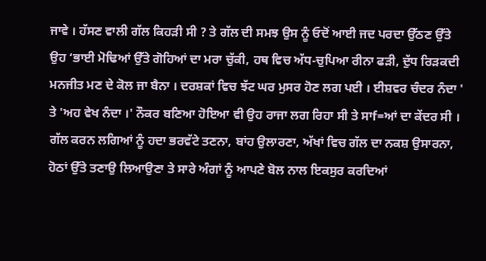ਜਾਵੇ । ਹੱਸਣ ਵਾਲੀ ਗੱਲ ਕਿਹੜੀ ਸੀ ? ਤੇ ਗੱਲ ਦੀ ਸਮਝ ਉਸ ਨੂੰ ਓਦੋਂ ਆਈ ਜਦ ਪਰਦਾ ਉੱਠਣ ਉੱਤੇ ਉਹ ‘ਭਾਈ ਮੋਢਿਆਂ ਉੱਤੇ ਗੋਹਿਆਂ ਦਾ ਮਰਾ ਚੁੱਕੀ, ਹਥ ਵਿਚ ਅੱਧ-ਚੁਪਿਆ ਰੀਨਾ ਫੜੀ, ਦੁੱਧ ਰਿੜਕਦੀ ਮਨਜੀਤ ਮਣ ਦੇ ਕੋਲ ਜਾ ਬੈਨਾ । ਦਰਸ਼ਕਾਂ ਵਿਚ ਝੱਟ ਘਰ ਮੁਸਰ ਹੋਣ ਲਗ ਪਈ । ਈਸ਼ਵਰ ਚੰਦਰ ਨੰਦਾ ' ਤੇ 'ਅਹ ਵੇਖ ਨੰਦਾ ।' ਨੌਕਰ ਬਣਿਆ ਹੋਇਆ ਵੀ ਉਹ ਰਾਜਾ ਲਗ ਰਿਹਾ ਸੀ ਤੇ ਸਾf=ਆਂ ਦਾ ਕੇਂਦਰ ਸੀ । ਗੱਲ ਕਰਨ ਲਗਿਆਂ ਨੂੰ ਹਦਾ ਭਰਵੱਟੇ ਤਣਨਾ, ਬਾਂਹ ਉਲਾਰਣਾ, ਅੱਖਾਂ ਵਿਚ ਗੱਲ ਦਾ ਨਕਸ਼ ਉਸਾਰਨਾ, ਹੋਠਾਂ ਉੱਤੇ ਤਣਾਉ ਲਿਆਉਣਾ ਤੇ ਸਾਰੇ ਅੰਗਾਂ ਨੂੰ ਆਪਣੇ ਬੋਲ ਨਾਲ ਇਕਸੁਰ ਕਰਦਿਆਂ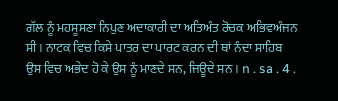ਗੱਲ ਨੂੰ ਮਹਸੂਸਣਾ ਨਿਪੁਣ ਅਦਾਕਾਰੀ ਦਾ ਅਤਿਅੰਤ ਰੋਚਕ ਅਭਿਵਅੰਜਨ ਸੀ । ਨਾਟਕ ਵਿਚ ਕਿਸੇ ਪਾਤਰ ਦਾ ਪਾਰਟ ਕਰਨ ਦੀ ਥਾਂ ਨੰਦਾ ਸਾਹਿਬ ਉਸ ਵਿਚ ਅਭੇਦ ਹੋ ਕੇ ਉਸ ਨੂੰ ਮਾਣਦੇ ਸਨ, ਜਿਊਦੇ ਸਨ । n . sa . 4 .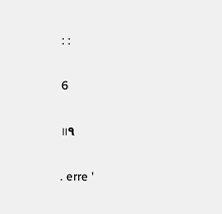: :

6

॥੧

. erre '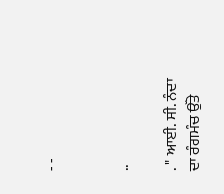- -


..

. " ਆਈ. ਸੀ. ਨੰਦਾ ਦਾ ਰੰਗਮੰਚ ਉੱਤੇ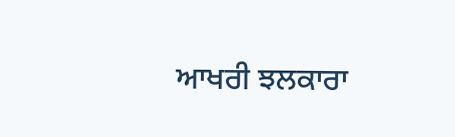ਆਖਰੀ ਝਲਕਾਰਾ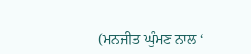(ਮਨਜੀਤ ਘੁੰਮਣ ਨਾਲ ‘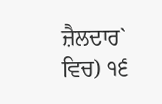ਜ਼ੈਲਦਾਰ` ਵਿਚ) ੧੬